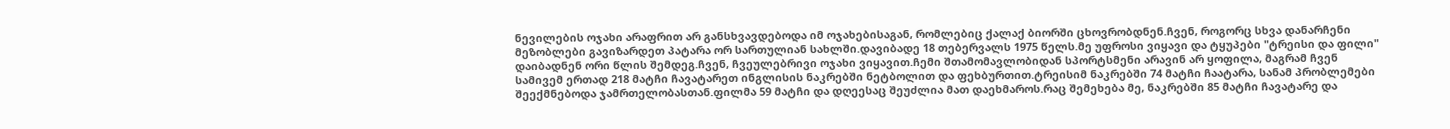ნევილების ოჯახი არაფრით არ განსხვავდებოდა იმ ოჯახებისაგან, რომლებიც ქალაქ ბიორში ცხოვრობდნენ.ჩვენ, როგორც სხვა დანარჩენი მეზობლები გავიზარდეთ პატარა ორ სართულიან სახლში.დავიბადე 18 თებერვალს 1975 წელს.მე უფროსი ვიყავი და ტყუპები "ტრეისი და ფილი" დაიბადნენ ორი წლის შემდეგ.ჩვენ, ჩვეულებრივი ოჯახი ვიყავით.ჩემი შთამომავლობიდან სპორტსმენი არავინ არ ყოფილა, მაგრამ ჩვენ სამივემ ერთად 218 მატჩი ჩავატარეთ ინგლისის ნაკრებში ნეტბოლით და ფეხბურთით.ტრეისიმ ნაკრებში 74 მატჩი ჩაატარა, სანამ პრობლემები შეექმნებოდა ჯამრთელობასთან.ფილმა 59 მატჩი და დღეესაც შეუძლია მათ დაეხმაროს.რაც შემეხება მე, ნაკრებში 85 მატჩი ჩავატარე და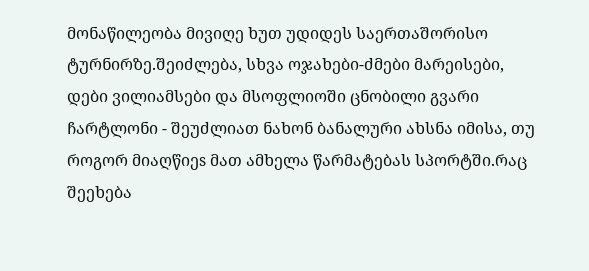მონაწილეობა მივიღე ხუთ უდიდეს საერთაშორისო ტურნირზე.შეიძლება, სხვა ოჯახები-ძმები მარეისები, დები ვილიამსები და მსოფლიოში ცნობილი გვარი ჩარტლონი - შეუძლიათ ნახონ ბანალური ახსნა იმისა, თუ როგორ მიაღწიეs მათ ამხელა წარმატებას სპორტში.რაც შეეხება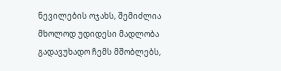ნევილების ოჯახს, შემიძლია მხოლოდ უდიდესი მადლობა გადავუხადო ჩემს მშობლებს,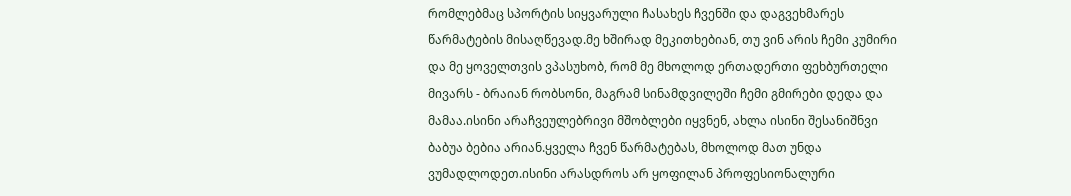რომლებმაც სპორტის სიყვარული ჩასახეს ჩვენში და დაგვეხმარეს წარმატების მისაღწევად.მე ხშირად მეკითხებიან, თუ ვინ არის ჩემი კუმირი და მე ყოველთვის ვპასუხობ, რომ მე მხოლოდ ერთადერთი ფეხბურთელი მივარს - ბრაიან რობსონი, მაგრამ სინამდვილეში ჩემი გმირები დედა და მამაა.ისინი არაჩვეულებრივი მშობლები იყვნენ, ახლა ისინი შესანიშნვი ბაბუა ბებია არიან.ყველა ჩვენ წარმატებას, მხოლოდ მათ უნდა ვუმადლოდეთ.ისინი არასდროს არ ყოფილან პროფესიონალური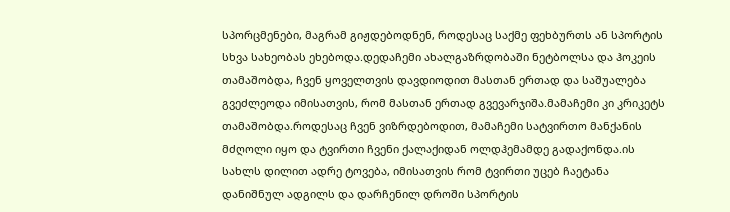სპორცმენები, მაგრამ გიჟდებოდნენ, როდესაც საქმე ფეხბურთს ან სპორტის სხვა სახეობას ეხებოდა.დედაჩემი ახალგაზრდობაში ნეტბოლსა და ჰოკეის თამაშობდა, ჩვენ ყოველთვის დავდიოდით მასთან ერთად და საშუალება გვეძლეოდა იმისათვის, რომ მასთან ერთად გვევარჯიშა.მამაჩემი კი კრიკეტს თამაშობდა.როდესაც ჩვენ ვიზრდებოდით, მამაჩემი სატვირთო მანქანის მძღოლი იყო და ტვირთი ჩვენი ქალაქიდან ოლდჰემამდე გადაქონდა.ის სახლს დილით ადრე ტოვება, იმისათვის რომ ტვირთი უცებ ჩაეტანა დანიშნულ ადგილს და დარჩენილ დროში სპორტის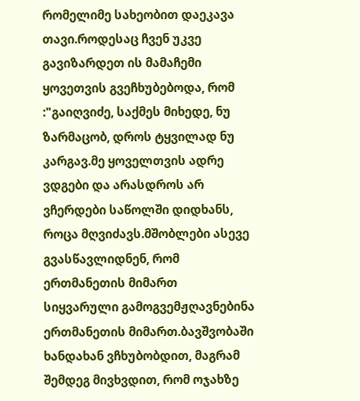რომელიმე სახეობით დაეკავა თავი.როდესაც ჩვენ უკვე გავიზარდეთ ის მამაჩემი ყოვეთვის გვეჩხუბებოდა, რომ :"გაიღვიძე, საქმეს მიხედე, ნუ ზარმაცობ, დროს ტყვილად ნუ კარგავ.მე ყოველთვის ადრე ვდგები და არასდროს არ ვჩერდები საწოლში დიდხანს, როცა მღვიძავს.მშობლები ასევე გვასწავლიდნენ, რომ ერთმანეთის მიმართ სიყვარული გამოგვემჟღავნებინა ერთმანეთის მიმართ.ბავშვობაში ხანდახან ვჩხუბობდით, მაგრამ შემდეგ მივხვდით, რომ ოჯახზე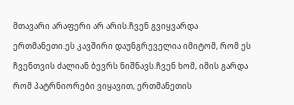მთავარი არაფერი არ არის.ჩვენ გვიყვარდა ერთმანეთი.ეს კავშირი დაუნგრეველია იმიტომ, რომ ეს ჩვენთვის ძალიან ბევრს ნიშნავს.ჩვენ ხომ, იმის გარდა რომ პატრნიორები ვიყავით, ერთმანეთის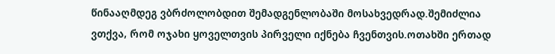წინააღმდეგ ვბრძოლობდით შემადგენლობაში მოსახვედრად.შემიძლია ვთქვა, რომ ოჯახი ყოველთვის პირველი იქნება ჩვენთვის.ოთახში ერთად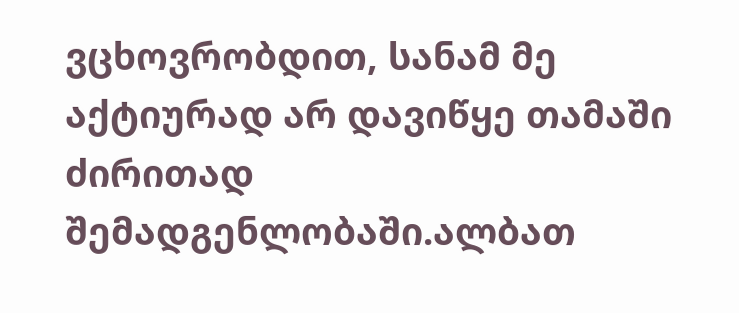ვცხოვრობდით, სანამ მე აქტიურად არ დავიწყე თამაში ძირითად შემადგენლობაში.ალბათ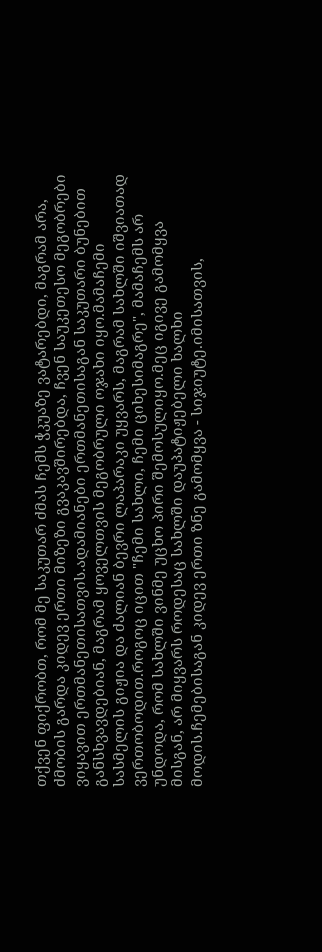თქვენ ფიქრობთ, რომ მე საკუთარ ძმას ჩემს ჭკუაზე ვატარებდი, მაგრამ არა, ძმობის გარდა კიდევ ერთი მიზეზი გვაკავშირებდა, ჩვენ საუკეთესო მეგობრები ვიყავით ერთმანეთისათვის.ადამიანები ერთმანეთისაგან საკუთარი ბუნებით განსხვავდებიან, მაგრამ ყოველთვის მეგობრული ოჯახი იყო.მამაჩემი სასმელის გიჟია და ძალიან ბევრი ლაპარაკი უყვარს, მაგრამ სახლში იშვიათად ვერთობოდით.როგოც იცით "ჩემი სახლი, ჩემი ციხესიმაგრე", მამაჩემს არ უნდოდა, რომ სახლში ვინმე უცხო პირი შემოსულიყო.მეც იგივე გამომყვა მისგან, არ მიყვარს როდესაც სახლში დაუპატიჟებელი ხალხი მოდის.ჩემებისაგან კიდევ ერთი ზნე გამომყვა - სიჯიუტე.იმისათვის,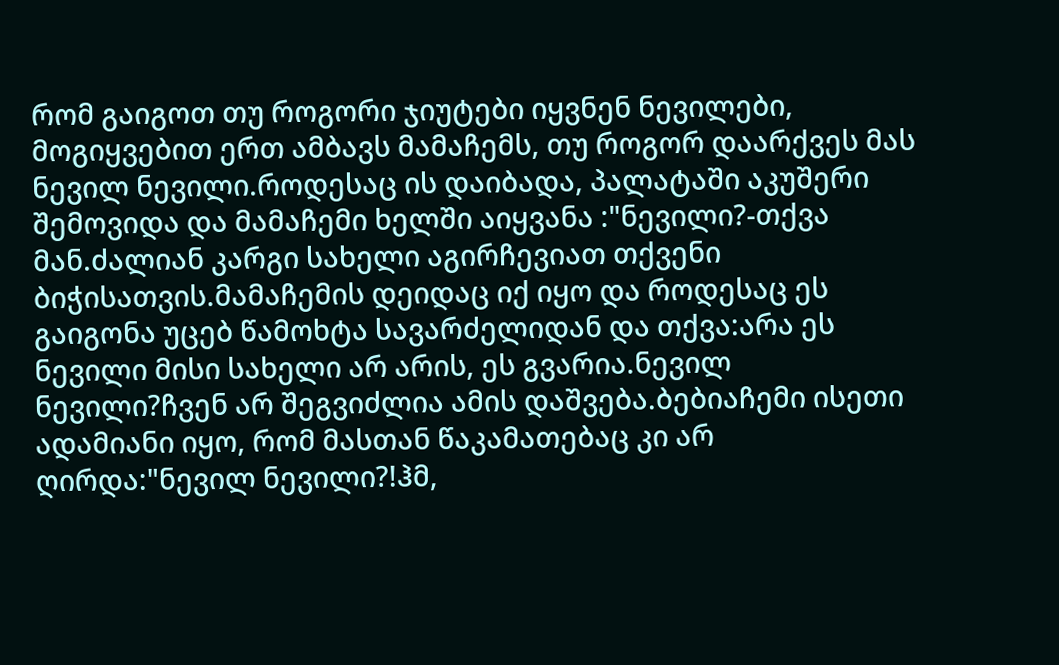რომ გაიგოთ თუ როგორი ჯიუტები იყვნენ ნევილები, მოგიყვებით ერთ ამბავს მამაჩემს, თუ როგორ დაარქვეს მას ნევილ ნევილი.როდესაც ის დაიბადა, პალატაში აკუშერი შემოვიდა და მამაჩემი ხელში აიყვანა :"ნევილი?-თქვა მან.ძალიან კარგი სახელი აგირჩევიათ თქვენი ბიჭისათვის.მამაჩემის დეიდაც იქ იყო და როდესაც ეს გაიგონა უცებ წამოხტა სავარძელიდან და თქვა:არა ეს ნევილი მისი სახელი არ არის, ეს გვარია.ნევილ ნევილი?ჩვენ არ შეგვიძლია ამის დაშვება.ბებიაჩემი ისეთი ადამიანი იყო, რომ მასთან წაკამათებაც კი არ ღირდა:"ნევილ ნევილი?!ჰმ,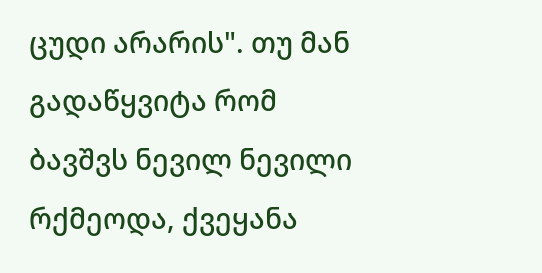ცუდი არარის". თუ მან გადაწყვიტა რომ ბავშვს ნევილ ნევილი რქმეოდა, ქვეყანა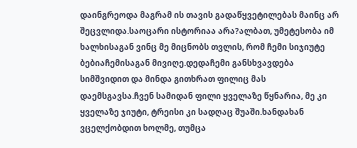დაინგრეოდა მაგრამ ის თავის გადაწყვეტილებას მაინც არ შეცვლიდა.საოცარი ისტორიაა არა?ალბათ, უმეტესობა იმ ხალხისაგან ვინც მე მიცნობს თვლის, რომ ჩემი სიჯიუტე ბებიაჩემისაგან მივიღე.დედაჩემი განსხვავდება სიმშვიდით და მინდა გითხრათ ფილიც მას დაემსგავსა.ჩვენ სამიდან ფილი ყველაზე წყნარია, მე კი ყველაზე ჯიუტი, ტრეისი კი სადღაც შუაში.ხანდახან ვცელქობდით ხოლმე, თუმცა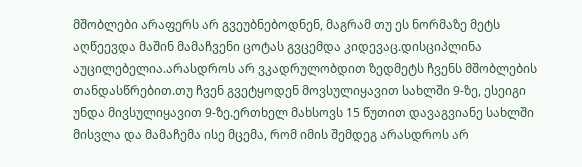მშობლები არაფერს არ გვეუბნებოდნენ, მაგრამ თუ ეს ნორმაზე მეტს აღწეევდა მაშინ მამაჩვენი ცოტას გვცემდა კიდევაც.დისციპლინა აუცილებელია.არასდროს არ ვკადრულობდით ზედმეტს ჩვენს მშობლების თანდასწრებით.თუ ჩვენ გვეტყოდენ მოვსულიყავით სახლში 9-ზე, ესეიგი უნდა მივსულიყავით 9-ზე.ერთხელ მახსოვს 15 წუთით დავაგვიანე სახლში მისვლა და მამაჩემა ისე მცემა, რომ იმის შემდეგ არასდროს არ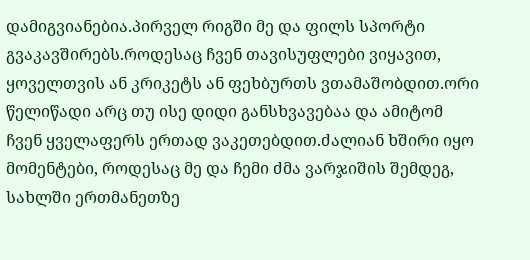დამიგვიანებია.პირველ რიგში მე და ფილს სპორტი გვაკავშირებს.როდესაც ჩვენ თავისუფლები ვიყავით, ყოველთვის ან კრიკეტს ან ფეხბურთს ვთამაშობდით.ორი წელიწადი არც თუ ისე დიდი განსხვავებაა და ამიტომ ჩვენ ყველაფერს ერთად ვაკეთებდით.ძალიან ხშირი იყო მომენტები, როდესაც მე და ჩემი ძმა ვარჯიშის შემდეგ, სახლში ერთმანეთზე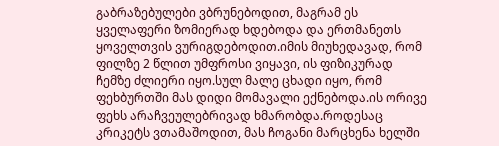გაბრაზებულები ვბრუნებოდით, მაგრამ ეს ყველაფერი ზომიერად ხდებოდა და ერთმანეთს ყოველთვის ვურიგდებოდით.იმის მიუხედავად, რომ ფილზე 2 წლით უმფროსი ვიყავი, ის ფიზიკურად ჩემზე ძლიერი იყო.სულ მალე ცხადი იყო, რომ ფეხბურთში მას დიდი მომავალი ექნებოდა.ის ორივე ფეხს არაჩვეულებრივად ხმარობდა.როდესაც კრიკეტს ვთამაშოდით, მას ჩოგანი მარცხენა ხელში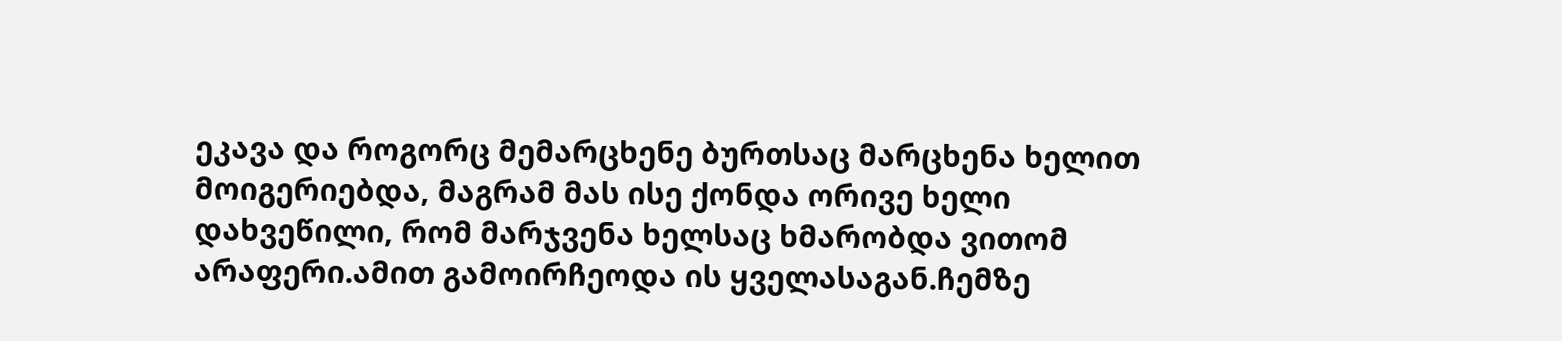ეკავა და როგორც მემარცხენე ბურთსაც მარცხენა ხელით მოიგერიებდა, მაგრამ მას ისე ქონდა ორივე ხელი დახვეწილი, რომ მარჯვენა ხელსაც ხმარობდა ვითომ არაფერი.ამით გამოირჩეოდა ის ყველასაგან.ჩემზე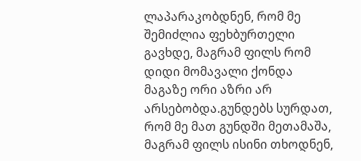ლაპარაკობდნენ, რომ მე შემიძლია ფეხბურთელი გავხდე, მაგრამ ფილს რომ დიდი მომავალი ქონდა მაგაზე ორი აზრი არ არსებობდა.გუნდებს სურდათ, რომ მე მათ გუნდში მეთამაშა, მაგრამ ფილს ისინი თხოდნენ,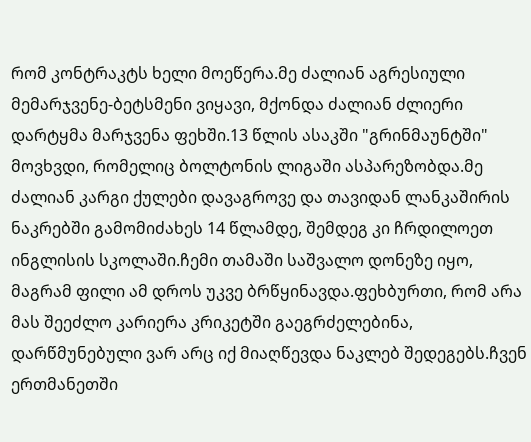რომ კონტრაკტს ხელი მოეწერა.მე ძალიან აგრესიული მემარჯვენე-ბეტსმენი ვიყავი, მქონდა ძალიან ძლიერი დარტყმა მარჯვენა ფეხში.13 წლის ასაკში "გრინმაუნტში" მოვხვდი, რომელიც ბოლტონის ლიგაში ასპარეზობდა.მე ძალიან კარგი ქულები დავაგროვე და თავიდან ლანკაშირის ნაკრებში გამომიძახეს 14 წლამდე, შემდეგ კი ჩრდილოეთ ინგლისის სკოლაში.ჩემი თამაში საშვალო დონეზე იყო, მაგრამ ფილი ამ დროს უკვე ბრწყინავდა.ფეხბურთი, რომ არა მას შეეძლო კარიერა კრიკეტში გაეგრძელებინა, დარწმუნებული ვარ არც იქ მიაღწევდა ნაკლებ შედეგებს.ჩვენ ერთმანეთში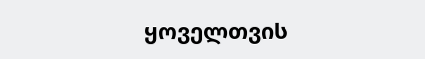ყოველთვის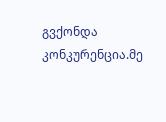გვქონდა კონკურენცია.მე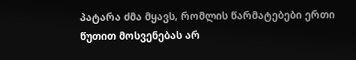პატარა ძმა მყავს, რომლის წარმატებები ერთი წუთით მოსვენებას არ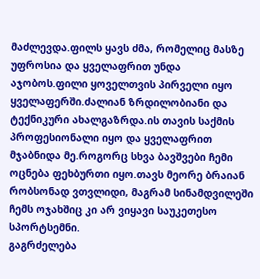მაძლევდა.ფილს ყავს ძმა, რომელიც მასზე უფროსია და ყველაფრით უნდა აჯობოს.ფილი ყოველთვის პირველი იყო ყველაფერში.ძალიან ზრდილობიანი და ტექნიკური ახალგაზრდა.ის თავის საქმის პროფესიონალი იყო და ყველაფრით მჯაბნიდა მე.როგორც სხვა ბავშვები ჩემი ოცნება ფეხბურთი იყო.თავს მეორე ბრაიან რობსონად ვთვლიდი, მაგრამ სინამდვილეში ჩემს ოჯახშიც კი არ ვიყავი საუკეთესო სპორტსემნი.
გაგრძელება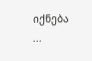იქნება ...